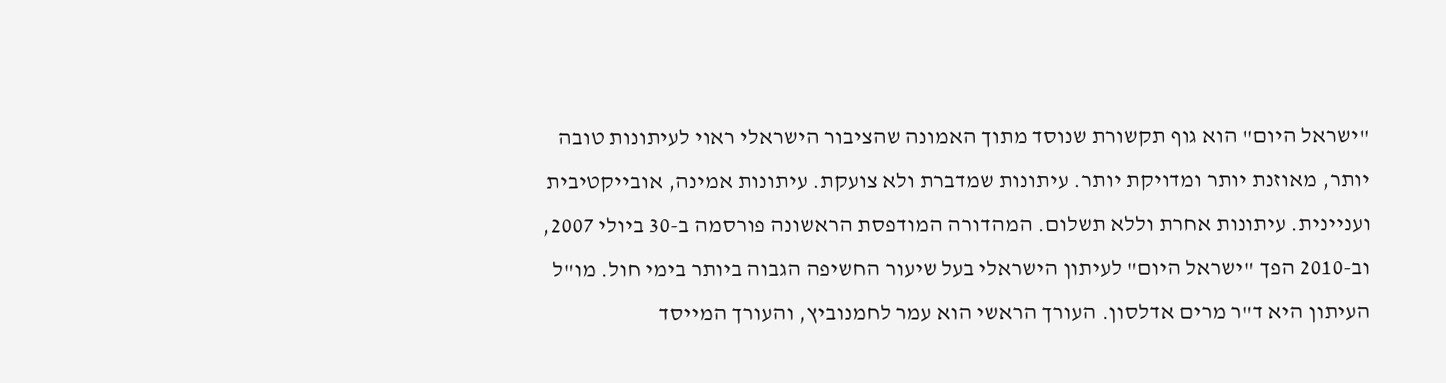"ישראל היום" הוא גוף תקשורת שנוסד מתוך האמונה שהציבור הישראלי ראוי לעיתונות טובה יותר, מאוזנת יותר ומדויקת יותר. עיתונות שמדברת ולא צועקת. עיתונות אמינה, אובייקטיבית ועניינית. עיתונות אחרת וללא תשלום. המהדורה המודפסת הראשונה פורסמה ב-30 ביולי 2007, וב-2010 הפך "ישראל היום" לעיתון הישראלי בעל שיעור החשיפה הגבוה ביותר בימי חול. מו"ל העיתון היא ד"ר מרים אדלסון. העורך הראשי הוא עמר לחמנוביץ, והעורך המייסד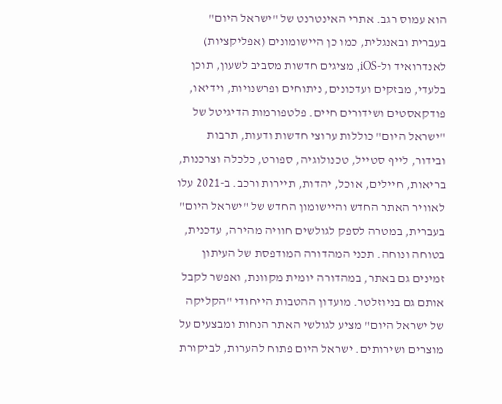הוא עמוס רגב. אתרי האינטרנט של "ישראל היום" בעברית ובאנגלית, כמו כן היישומונים (אפליקציות) לאנדרואיד ול-iOS, מציגים חדשות מסביב לשעון, תוכן בלעדי, מבזקים ועדכונים, ניתוחים ופרשנויות, וידיאו, פודקאסטים ושידורים חיים. פלטפורמות הדיגיטל של "ישראל היום" כוללות ערוצי חדשות ודעות, תרבות ובידור, לייף סטייל, טכנולוגיה, ספורט, כלכלה וצרכנות, בריאות, חיילים, אוכל, יהדות, תיירות ורכב. ב-2021 עלו לאוויר האתר החדש והיישומון החדש של "ישראל היום" בעברית, במטרה לספק לגולשים חוויה מהירה, עדכנית, בטוחה ונוחה. תכני המהדורה המודפסת של העיתון זמינים גם באתר, במהדורה יומית מקוונת, ואפשר לקבל אותם גם בניוזלטר. מועדון ההטבות הייחודי "הקליקה של ישראל היום" מציע לגולשי האתר הנחות ומבצעים על מוצרים ושירותים. ישראל היום פתוח להערות, לביקורת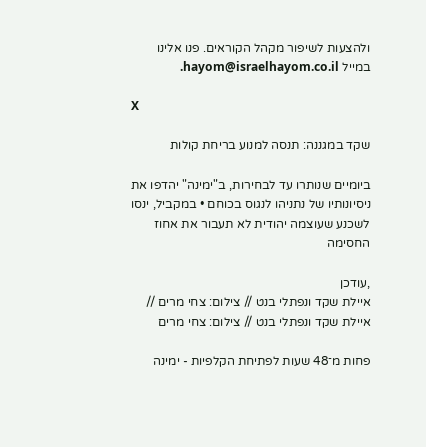ולהצעות לשיפור מקהל הקוראים. פנו אלינו במייל hayom@israelhayom.co.il.

X

שקד במגננה: תנסה למנוע בריחת קולות

ביומיים שנותרו עד לבחירות, ב"ימינה" יהדפו את ניסיונותיו של נתניהו לנגוס בכוחם • במקביל, ינסו לשכנע שעוצמה יהודית לא תעבור את אחוז החסימה

,עודכן
איילת שקד ונפתלי בנט // צילום: צחי מרים // איילת שקד ונפתלי בנט // צילום: צחי מרים

פחות מ־48 שעות לפתיחת הקלפיות - ימינה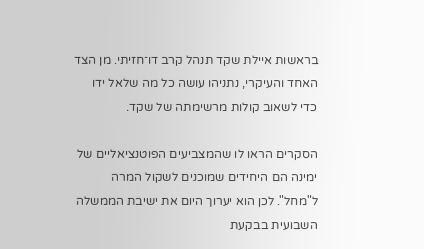בראשות איילת שקד תנהל קרב דו־חזיתי. מן הצד האחד והעיקרי, נתניהו עושה כל מה שלאל ידו כדי לשאוב קולות מרשימתה של שקד.

הסקרים הראו לו שהמצביעים הפוטנציאליים של ימינה הם היחידים שמוכנים לשקול המרה ל"מחל". לכן הוא יערוך היום את ישיבת הממשלה השבועית בבקעת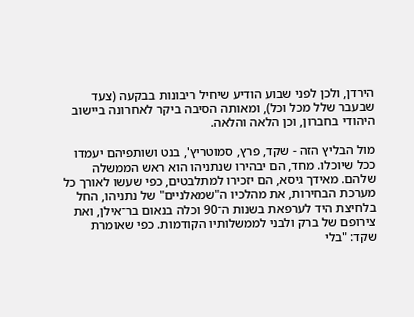הירדן, ולכן לפני שבוע הודיע שיחיל ריבונות בבקעה (צעד שבעבר שלל מכל וכל), ומאותה הסיבה ביקר לאחרונה ביישוב היהודי בחברון, וכן הלאה והלאה.

מול הבליץ הזה - שקד, פרץ, סמוטריץ', בנט ושותפיהם יעמדו ככל שיוכלו. מחד, הם יבהירו שנתניהו הוא ראש הממשלה שלהם. מאידך גיסא, הם יזכירו למתלבטים, כפי שעשו לאורך כל מערכת הבחירות, את מהלכיו ה"שמאלניים" של נתניהו, החל בלחיצת היד לערפאת בשנות ה־90 וכלה בנאום בר־אילן, ואת צירופם של ברק ולבני לממשלותיו הקודמות. כפי שאומרת שקד: "בלי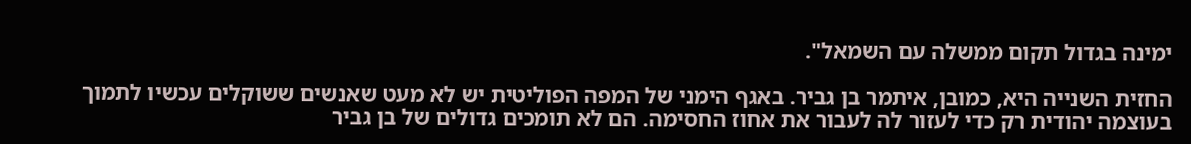ימינה בגדול תקום ממשלה עם השמאל".

החזית השנייה היא, כמובן, איתמר בן גביר. באגף הימני של המפה הפוליטית יש לא מעט שאנשים ששוקלים עכשיו לתמוך בעוצמה יהודית רק כדי לעזור לה לעבור את אחוז החסימה. הם לא תומכים גדולים של בן גביר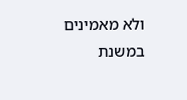ולא מאמינים במשנת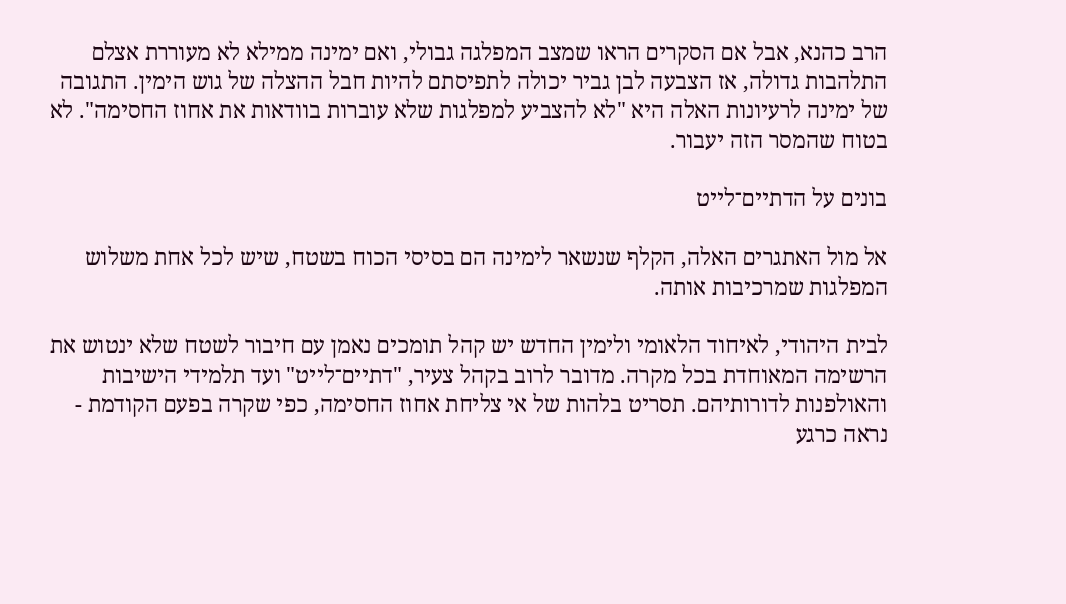הרב כהנא, אבל אם הסקרים הראו שמצב המפלגה גבולי, ואם ימינה ממילא לא מעוררת אצלם התלהבות גדולה, אז הצבעה לבן גביר יכולה לתפיסתם להיות חבל ההצלה של גוש הימין. התגובה של ימינה לרעיונות האלה היא "לא להצביע למפלגות שלא עוברות בוודאות את אחוז החסימה". לא בטוח שהמסר הזה יעבור.

בונים על הדתיים־לייט

אל מול האתגרים האלה, הקלף שנשאר לימינה הם בסיסי הכוח בשטח, שיש לכל אחת משלוש המפלגות שמרכיבות אותה.

לבית היהודי, לאיחוד הלאומי ולימין החדש יש קהל תומכים נאמן עם חיבור לשטח שלא ינטוש את הרשימה המאוחדת בכל מקרה. מדובר לרוב בקהל צעיר, "דתיים־לייט" ועד תלמידי הישיבות והאולפנות לדורותיהם. תסריט בלהות של אי צליחת אחוז החסימה, כפי שקרה בפעם הקודמת - נראה כרגע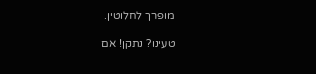מופרך לחלוטין.

טעינו? נתקן! אם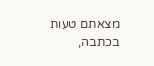מצאתם טעות בכתבה,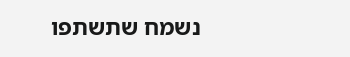נשמח שתשתפו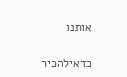אותנו

כדאילהכיר